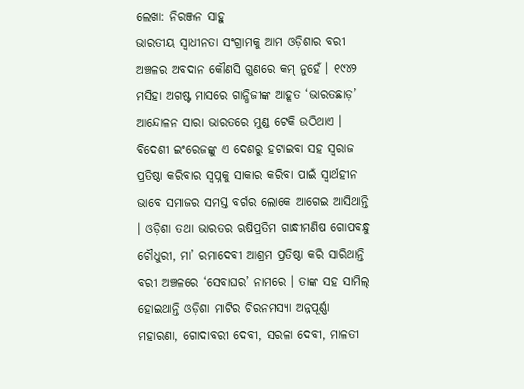ଲେଖା: ନିରଞ୍ଜନ ସାହୁ
ଭାରତୀୟ ସ୍ଵାଧୀନତା ସଂଗ୍ରାମକୁ ଆମ ଓଡ଼ିଶାର ବରୀ ଅଞ୍ଚଳର ଅବଦାନ କୌଣସି ଗୁଣରେ କମ୍ ନୁହେଁ । ୧୯୪୨ ମସିହା ଅଗଷ୍ଟ ମାସରେ ଗାନ୍ଧିଜୀଙ୍କ ଆହୂତ ‘ଭାରତଛାଡ଼’ ଆନ୍ଦୋଳନ ସାରା ଭାରତରେ ମୁଣ୍ଡ ଟେକି ଉଠିଥାଏ । ବିଦେଶୀ ଇଂରେଜଙ୍କୁ ଏ ଦେଶରୁ ହଟାଇବା ସହ ସ୍ଵରାଜ ପ୍ରତିଷ୍ଠା କରିବାର ସ୍ଵପ୍ନକୁ ସାକାର କରିବା ପାଇଁ ସ୍ଵାର୍ଥହୀନ ଭାବେ ସମାଜର ସମସ୍ତ ବର୍ଗର ଲୋକେ ଆଗେଇ ଆସିଥାନ୍ତି । ଓଡ଼ିଶା ତଥା ଭାରତର ଋଷିପ୍ରତିମ ଗାନ୍ଧୀମଣିଷ ଗୋପବନ୍ଧୁ ଚୌଧୁରୀ, ମା’ ରମାଦେବୀ ଆଶ୍ରମ ପ୍ରତିଷ୍ଠା କରି ସାରିଥାନ୍ତି ବରୀ ଅଞ୍ଚଳରେ ‘ସେବାଘର’ ନାମରେ । ତାଙ୍କ ସହ ସାମିଲ୍ ହୋଇଥାନ୍ତି ଓଡ଼ିଶା ମାଟିର ଚିରନମସ୍ୟା ଅନ୍ନପୂର୍ଣ୍ଣା ମହାରଣା, ଗୋଦାବରୀ ଦେବୀ, ସରଳା ଦେବୀ, ମାଳତୀ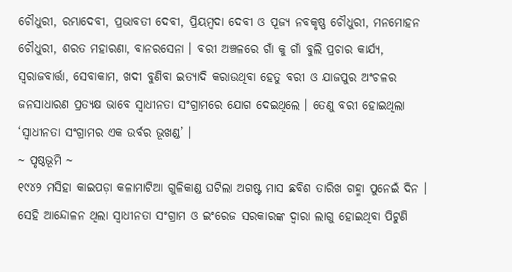ଚୌଧୁରୀ, ରମ୍ଭାଦେବୀ, ପ୍ରଭାବତୀ ଦେବୀ, ପ୍ରିୟମ୍ବଦା ଦେବୀ ଓ ପୂଜ୍ୟ ନବକୃଷ୍ଣ ଚୌଧୁରୀ, ମନମୋହନ ଚୌଧୁରୀ, ଶରତ ମହାରଣା, ବାନରସେନା । ବରୀ ଅଞ୍ଚଳରେ ଗାଁ କୁ ଗାଁ ବୁଲି ପ୍ରଚାର କାର୍ଯ୍ୟ, ସ୍ଵରାଜବାର୍ତ୍ତା, ସେବାକାମ, ଖଦୀ ବୁଣିବା ଇତ୍ୟାଦି କରାଉଥିବା ହେତୁ ବରୀ ଓ ଯାଜପୁର ଅଂଚଳର ଜନସାଧାରଣ ପ୍ରତ୍ୟକ୍ଷ ଭାବେ ସ୍ଵାଧୀନତା ସଂଗ୍ରାମରେ ଯୋଗ ଦେଇଥିଲେ । ତେଣୁ ବରୀ ହୋଇଥିଲା ‘ସ୍ଵାଧୀନତା ସଂଗ୍ରାମର ଏକ ଉର୍ବର ଭୂଖଣ୍ଡ’ ।
~ ପୃଷ୍ଠଭୂମି ~
୧୯୪୨ ମସିହା କାଇପଡ଼ା କଳାମାଟିଆ ଗୁଳିକାଣ୍ଡ ଘଟିଲା ଅଗଷ୍ଟ ମାସ ଛବିଶ ତାରିଖ ଗହ୍ମା ପୁନେଇଁ ଦିନ । ସେହି ଆନ୍ଦୋଳନ ଥିଲା ସ୍ଵାଧୀନତା ସଂଗ୍ରାମ ଓ ଇଂରେଜ ସରକାରଙ୍କ ଦ୍ଵାରା ଲାଗୁ ହୋଇଥିବା ପିଟୁଣି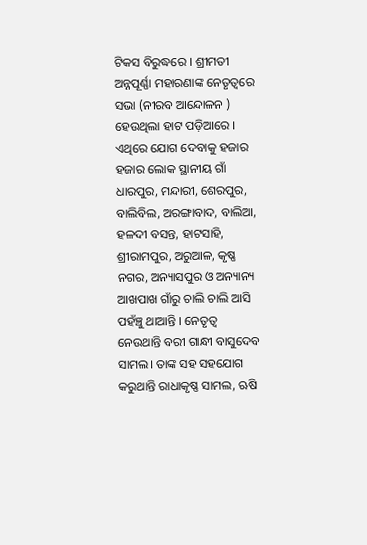ଟିକସ ବିରୁଦ୍ଧରେ । ଶ୍ରୀମତୀ ଅନ୍ନପୂର୍ଣ୍ଣା ମହାରଣାଙ୍କ ନେତୃତ୍ୱରେ ସଭା (ନୀରବ ଆନ୍ଦୋଳନ ) ହେଉଥିଲା ହାଟ ପଡ଼ିଆରେ । ଏଥିରେ ଯୋଗ ଦେବାକୁ ହଜାର ହଜାର ଲୋକ ସ୍ଥାନୀୟ ଗାଁ ଧାରପୁର, ମନ୍ଦାରୀ, ଶେରପୁର, ବାଲିବିଲ, ଅରଙ୍ଗାବାଦ, ବାଲିଆ, ହଳଦୀ ବସନ୍ତ, ହାଟସାହି, ଶ୍ରୀରାମପୁର, ଅରୁଆଳ, କୃଷ୍ଣ ନଗର, ଅନ୍ୟାସପୁର ଓ ଅନ୍ୟାନ୍ୟ ଆଖପାଖ ଗାଁରୁ ଚାଲି ଚାଲି ଆସି ପହଁଞ୍ଚୁ ଥାଆନ୍ତି । ନେତୃତ୍ଵ ନେଉଥାନ୍ତି ବରୀ ଗାନ୍ଧୀ ବାସୁଦେବ ସାମଲ। ତାଙ୍କ ସହ ସହଯୋଗ କରୁଥାନ୍ତି ରାଧାକୃଷ୍ଣ ସାମଲ, ଋଷି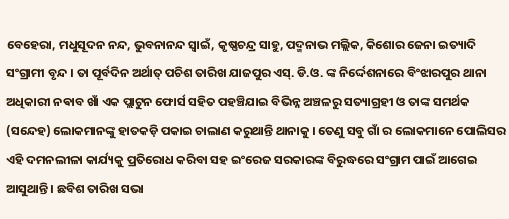ବେହେରା, ମଧୁସୂଦନ ନନ୍ଦ, ଭୁବନାନନ୍ଦ ସ୍ଵାଇଁ, କୃଷ୍ଣଚନ୍ଦ୍ର ସାହୁ, ପଦ୍ମନାଭ ମଲ୍ଲିକ, କିଶୋର ଜେନା ଇତ୍ୟାଦି ସଂଗ୍ରାମୀ ବୃନ୍ଦ । ତା ପୂର୍ବଦିନ ଅର୍ଥାତ୍ ପଚିଶ ତାରିଖ ଯାଜପୁର ଏସ୍. ଡି.ଓ. ଙ୍କ ନିର୍ଦ୍ଦେଶନାରେ ବିଂଝାରପୁର ଥାନା ଅଧିକାରୀ ନଵାବ ଖାଁ ଏକ ପ୍ଲାଟୁନ ଫୋର୍ସ ସହିତ ପହଞ୍ଚିଯାଇ ବିଭିନ୍ନ ଅଞ୍ଚଳରୁ ସତ୍ୟାଗ୍ରହୀ ଓ ତାଙ୍କ ସମର୍ଥକ (ସନ୍ଦେହ) ଲୋକମାନଙ୍କୁ ହାତକଡ଼ି ପକାଇ ଚାଲାଣ କରୁଥାନ୍ତି ଥାନାକୁ । ତେଣୁ ସବୁ ଗାଁ ର ଲୋକମାନେ ପୋଲିସର ଏହି ଦମନଲୀଳା କାର୍ଯ୍ୟକୁ ପ୍ରତିରୋଧ କରିବା ସହ ଇଂରେଜ ସରକାରଙ୍କ ବିରୁଦ୍ଧରେ ସଂଗ୍ରାମ ପାଇଁ ଆଗେଇ ଆସୁଥାନ୍ତି । ଛବିଶ ତାରିଖ ସଭା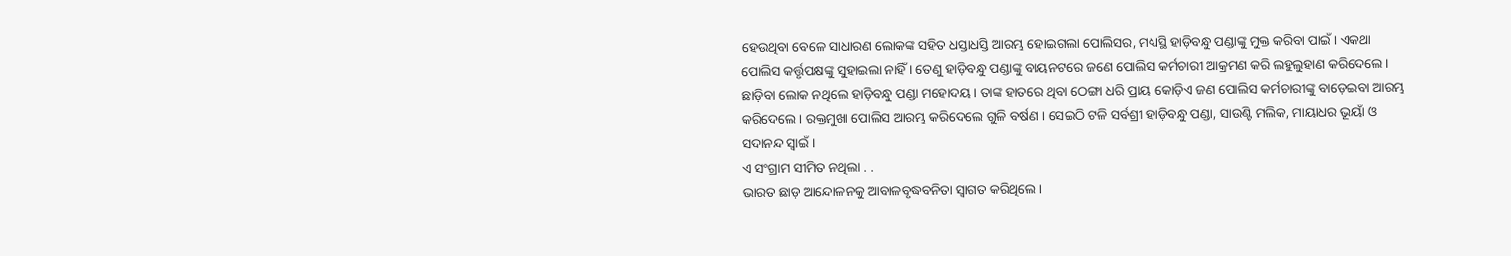ହେଉଥିବା ବେଳେ ସାଧାରଣ ଲୋକଙ୍କ ସହିତ ଧସ୍ତାଧସ୍ତି ଆରମ୍ଭ ହୋଇଗଲା ପୋଲିସର, ମଧ୍ୟସ୍ଥି ହାଡ଼ିବନ୍ଧୁ ପଣ୍ଡାଙ୍କୁ ମୁକ୍ତ କରିବା ପାଇଁ । ଏକଥା ପୋଲିସ କର୍ତ୍ତୃପକ୍ଷଙ୍କୁ ସୁହାଇଲା ନାହିଁ । ତେଣୁ ହାଡ଼ିବନ୍ଧୁ ପଣ୍ଡାଙ୍କୁ ବାୟନଟରେ ଜଣେ ପୋଲିସ କର୍ମଚାରୀ ଆକ୍ରମଣ କରି ଲହୁଲୁହାଣ କରିଦେଲେ । ଛାଡ଼ିବା ଲୋକ ନଥିଲେ ହାଡ଼ିବନ୍ଧୁ ପଣ୍ଡା ମହୋଦୟ। ତାଙ୍କ ହାତରେ ଥିବା ଠେଙ୍ଗା ଧରି ପ୍ରାୟ କୋଡ଼ିଏ ଜଣ ପୋଲିସ କର୍ମଚାରୀଙ୍କୁ ବାଡ଼େଇବା ଆରମ୍ଭ କରିଦେଲେ । ରକ୍ତମୁଖା ପୋଲିସ ଆରମ୍ଭ କରିଦେଲେ ଗୁଳି ବର୍ଷଣ । ସେଇଠି ଟଳି ସର୍ବଶ୍ରୀ ହାଡ଼ିବନ୍ଧୁ ପଣ୍ଡା, ସାଉଣ୍ଟି ମଲିକ, ମାୟାଧର ଭୂୟାଁ ଓ ସଦାନନ୍ଦ ସ୍ଵାଇଁ ।
ଏ ସଂଗ୍ରାମ ସୀମିତ ନଥିଲା . .
ଭାରତ ଛାଡ଼ ଆନ୍ଦୋଳନକୁ ଆବାଳବୃଦ୍ଧବନିତା ସ୍ଵାଗତ କରିଥିଲେ ।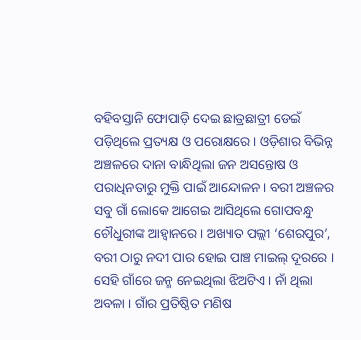ବହିବସ୍ତାନି ଫୋପାଡ଼ି ଦେଇ ଛାତ୍ରଛାତ୍ରୀ ଡେଇଁ ପଡ଼ିଥିଲେ ପ୍ରତ୍ୟକ୍ଷ ଓ ପରୋକ୍ଷରେ । ଓଡ଼ିଶାର ବିଭିନ୍ନ ଅଞ୍ଚଳରେ ଦାନା ବାନ୍ଧିଥିଲା ଜନ ଅସନ୍ତୋଷ ଓ ପରାଧିନତାରୁ ମୁକ୍ତି ପାଇଁ ଆନ୍ଦୋଳନ। ବରୀ ଅଞ୍ଚଳର ସବୁ ଗାଁ ଲୋକେ ଆଗେଇ ଆସିଥିଲେ ଗୋପବନ୍ଧୁ ଚୌଧୁରୀଙ୍କ ଆହ୍ଵାନରେ । ଅଖ୍ୟାତ ପଲ୍ଲୀ ‘ଶେରପୁର’, ବରୀ ଠାରୁ ନଦୀ ପାର ହୋଇ ପାଞ୍ଚ ମାଇଲ୍ ଦୂରରେ । ସେହି ଗାଁରେ ଜନ୍ମ ନେଇଥିଲା ଝିଅଟିଏ । ନାଁ ଥିଲା ଅବଳା । ଗାଁର ପ୍ରତିଷ୍ଠିତ ମଣିଷ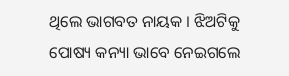ଥିଲେ ଭାଗବତ ନାୟକ । ଝିଅଟିକୁ ପୋଷ୍ୟ କନ୍ୟା ଭାବେ ନେଇଗଲେ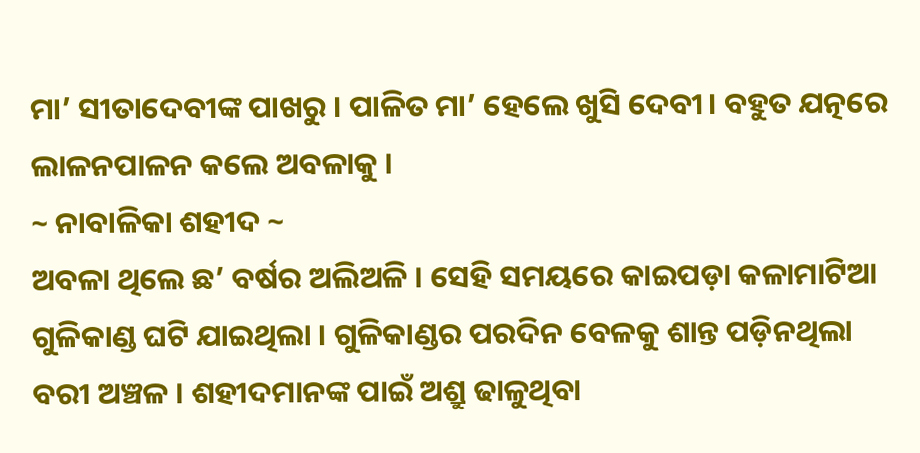ମା’ ସୀତାଦେବୀଙ୍କ ପାଖରୁ । ପାଳିତ ମା’ ହେଲେ ଖୁସି ଦେବୀ। ବହୁତ ଯତ୍ନରେ ଲାଳନପାଳନ କଲେ ଅବଳାକୁ ।
~ ନାବାଳିକା ଶହୀଦ ~
ଅବଳା ଥିଲେ ଛ’ ବର୍ଷର ଅଲିଅଳି । ସେହି ସମୟରେ କାଇପଡ଼ା କଳାମାଟିଆ ଗୁଳିକାଣ୍ଡ ଘଟି ଯାଇଥିଲା । ଗୁଳିକାଣ୍ଡର ପରଦିନ ବେଳକୁ ଶାନ୍ତ ପଡ଼ିନଥିଲା ବରୀ ଅଞ୍ଚଳ । ଶହୀଦମାନଙ୍କ ପାଇଁ ଅଶ୍ରୁ ଢାଳୁଥିବା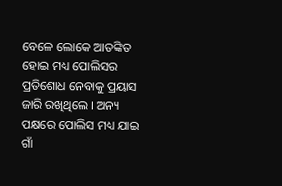ବେଳେ ଲୋକେ ଆତଙ୍କିତ ହୋଇ ମଧ୍ୟ ପୋଲିସର ପ୍ରତିଶୋଧ ନେବାକୁ ପ୍ରୟାସ ଜାରି ରଖିଥିଲେ । ଅନ୍ୟ ପକ୍ଷରେ ପୋଲିସ ମଧ୍ୟ ଯାଇ ଗାଁ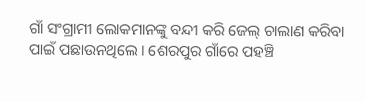ଗାଁ ସଂଗ୍ରାମୀ ଲୋକମାନଙ୍କୁ ବନ୍ଦୀ କରି ଜେଲ୍ ଚାଲାଣ କରିବା ପାଇଁ ପଛାଉନଥିଲେ । ଶେରପୁର ଗାଁରେ ପହଞ୍ଚି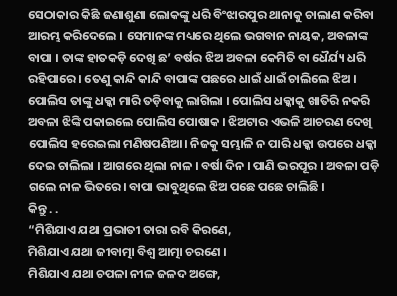ସେଠାକାର କିଛି ଜଣାଶୁଣା ଲୋକଙ୍କୁ ଧରି ବିଂଝାରପୁର ଥାନାକୁ ଚାଲାଣ କରିବା ଆରମ୍ଭ କରିଦେଲେ । ସେମାନଙ୍କ ମଧ୍ୟରେ ଥିଲେ ଭଗବାନ ନାୟକ, ଅବଳାଙ୍କ ବାପା । ତାଙ୍କ ହାତକଡ଼ି ଦେଖି ଛ’ ବର୍ଷର ଝିଅ ଅବଳା କେମିତି ବା ଧୈର୍ଯ୍ୟ ଧରି ରହିପାରେ । ତେଣୁ କାନ୍ଦି କାନ୍ଦି ବାପାଙ୍କ ପଛରେ ଧାଇଁ ଧାଇଁ ଚାଲିଲେ ଝିଅ । ପୋଲିସ ତାଙ୍କୁ ଧକ୍କା ମାରି ତଡ଼ିବାକୁ ଲାଗିଲା । ପୋଲିସ ଧକ୍କାକୁ ଖାତିରି ନକରି ଅବଳା ଝିଙ୍କି ପକାଇଲେ ପୋଲିସ ପୋଷାକ । ଝିଅଟାର ଏଭଳି ଆଚରଣ ଦେଖି ପୋଲିସ ହରେଇଲା ମଣିଷପଣିଆ। ନିଜକୁ ସମ୍ଭାଳି ନ ପାରି ଧକ୍କା ଉପରେ ଧକ୍କା ଦେଇ ଚାଲିଲା । ଆଗରେ ଥିଲା ନାଳ । ବର୍ଷା ଦିନ । ପାଣି ଭରପୂର । ଅବଳା ପଡ଼ି ଗଲେ ନାଳ ଭିତରେ। ବାପା ଭାବୁଥିଲେ ଝିଅ ପଛେ ପଛେ ଚାଲିଛି ।
କିନ୍ତୁ . .
“ମିଶିଯାଏ ଯଥା ପ୍ରଭାତୀ ତାରା ରବି କିରଣେ,
ମିଶିଯାଏ ଯଥା ଜୀବାତ୍ମା ବିଶ୍ଵ ଆତ୍ମା ଚରଣେ ।
ମିଶିଯାଏ ଯଥା ଚପଳା ନୀଳ ଜଳଦ ଅଙ୍ଗେ,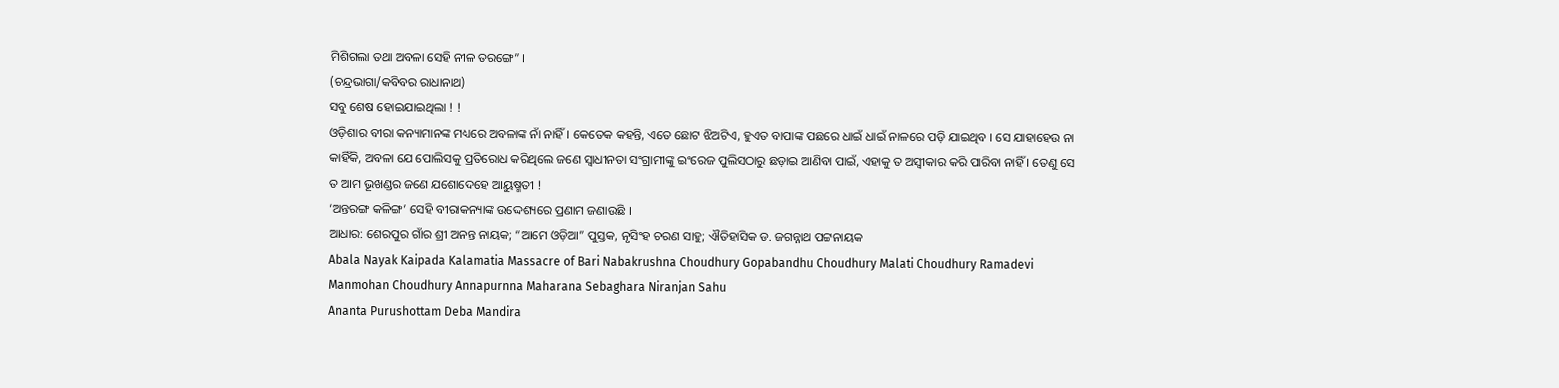ମିଶିଗଲା ତଥା ଅବଳା ସେହି ନୀଳ ତରଙ୍ଗେ” ।
(ଚନ୍ଦ୍ରଭାଗା/କବିବର ରାଧାନାଥ)
ସବୁ ଶେଷ ହୋଇଯାଇଥିଲା ! !
ଓଡ଼ିଶାର ବୀରା କନ୍ୟାମାନଙ୍କ ମଧ୍ୟରେ ଅବଳାଙ୍କ ନାଁ ନାହିଁ । କେତେକ କହନ୍ତି, ଏତେ ଛୋଟ ଝିଅଟିଏ, ହୁଏତ ବାପାଙ୍କ ପଛରେ ଧାଇଁ ଧାଇଁ ନାଳରେ ପଡ଼ି ଯାଇଥିବ । ସେ ଯାହାହେଉ ନା କାହିଁକି, ଅବଳା ଯେ ପୋଲିସକୁ ପ୍ରତିରୋଧ କରିଥିଲେ ଜଣେ ସ୍ୱାଧୀନତା ସଂଗ୍ରାମୀଙ୍କୁ ଇଂରେଜ ପୁଲିସଠାରୁ ଛଡ଼ାଇ ଆଣିବା ପାଇଁ, ଏହାକୁ ତ ଅସ୍ବୀକାର କରି ପାରିବା ନାହିଁ । ତେଣୁ ସେ ତ ଆମ ଭୂଖଣ୍ଡର ଜଣେ ଯଶୋଦେହେ ଆୟୁଷ୍ମତୀ !
‘ଅନ୍ତରଙ୍ଗ କଳିଙ୍ଗ’ ସେହି ବୀରାକନ୍ୟାଙ୍କ ଉଦ୍ଦେଶ୍ୟରେ ପ୍ରଣାମ ଜଣାଉଛି ।
ଆଧାର: ଶେରପୁର ଗାଁର ଶ୍ରୀ ଅନନ୍ତ ନାୟକ; “ଆମେ ଓଡ଼ିଆ” ପୁସ୍ତକ, ନୃସିଂହ ଚରଣ ସାହୁ; ଐତିହାସିକ ଡ. ଜଗନ୍ନାଥ ପଟ୍ଟନାୟକ
Abala Nayak Kaipada Kalamatia Massacre of Bari Nabakrushna Choudhury Gopabandhu Choudhury Malati Choudhury Ramadevi Manmohan Choudhury Annapurnna Maharana Sebaghara Niranjan Sahu
Ananta Purushottam Deba Mandira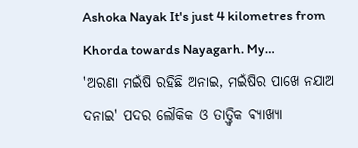Ashoka Nayak It's just 4 kilometres from Khorda towards Nayagarh. My…
'ଅରଣା ମଇଁଷି ରହିଛି ଅନାଇ, ମଇଁଷିର ପାଖେ ନଯାଅ ଦନାଇ' ପଦର ଲୌକିକ ଓ ତାତ୍ତ୍ଵିକ ଵ୍ୟାଖ୍ୟା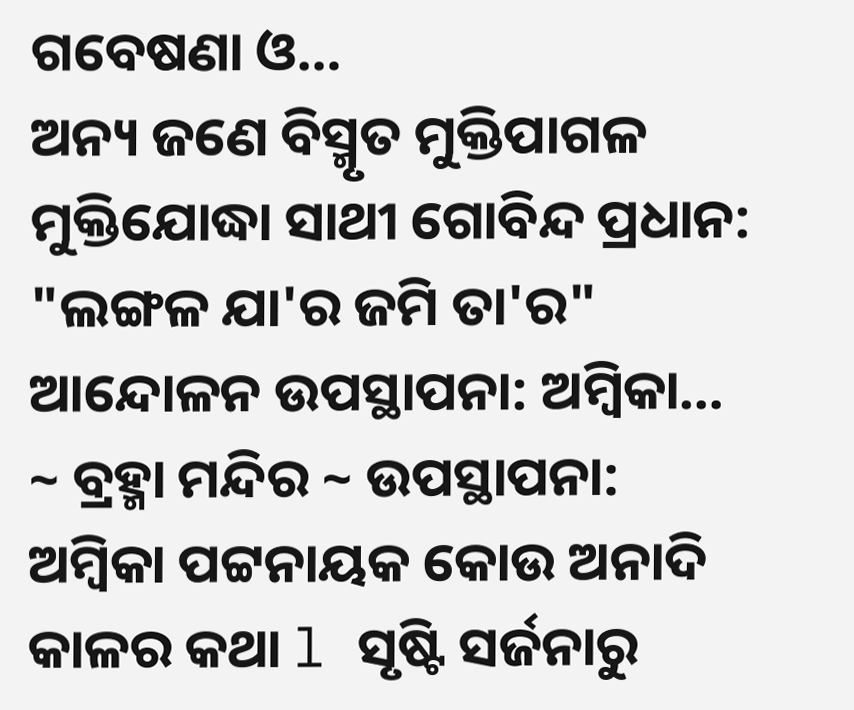ଗବେଷଣା ଓ…
ଅନ୍ୟ ଜଣେ ବିସ୍ମୃତ ମୁକ୍ତିପାଗଳ ମୁକ୍ତିଯୋଦ୍ଧା ସାଥୀ ଗୋବିନ୍ଦ ପ୍ରଧାନ: "ଲଙ୍ଗଳ ଯା'ର ଜମି ତା'ର" ଆନ୍ଦୋଳନ ଉପସ୍ଥାପନା: ଅମ୍ବିକା…
~ ବ୍ରହ୍ମା ମନ୍ଦିର ~ ଉପସ୍ଥାପନା: ଅମ୍ବିକା ପଟ୍ଟନାୟକ କୋଉ ଅନାଦି କାଳର କଥା l ସୃଷ୍ଟି ସର୍ଜନାରୁ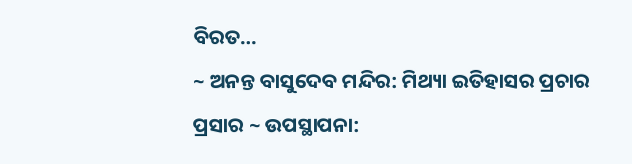ବିରତ…
~ ଅନନ୍ତ ବାସୁଦେବ ମନ୍ଦିର: ମିଥ୍ୟା ଇତିହାସର ପ୍ରଚାର ପ୍ରସାର ~ ଉପସ୍ଥାପନା: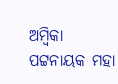ଅମ୍ବିକା ପଟ୍ଟନାୟକ ମହା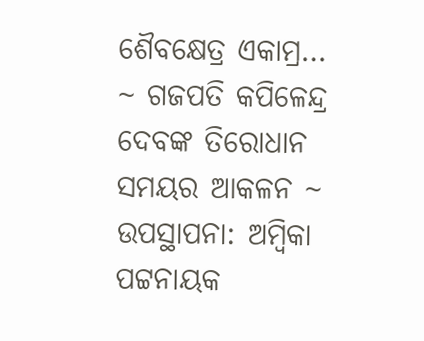ଶୈବକ୍ଷେତ୍ର ଏକାମ୍ର…
~ ଗଜପତି କପିଳେନ୍ଦ୍ର ଦେବଙ୍କ ତିରୋଧାନ ସମୟର ଆକଳନ ~ ଉପସ୍ଥାପନା: ଅମ୍ବିକା ପଟ୍ଟନାୟକ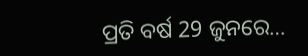ପ୍ରତି ବର୍ଷ 29 ଜୁନରେ…